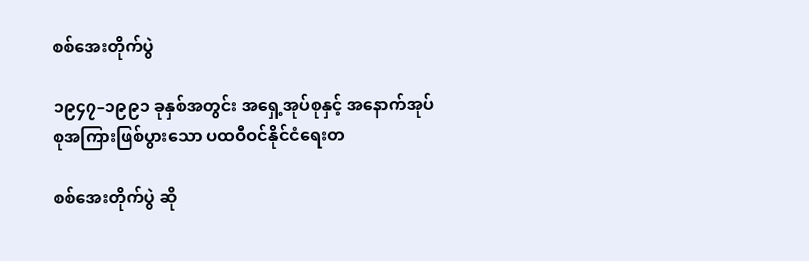စစ်အေးတိုက်ပွဲ

၁၉၄၇–၁၉၉၁ ခုနှစ်အတွင်း အရှေ့အုပ်စုနှင့် အနောက်အုပ်စုအကြားဖြစ်ပွားသော ပထဝီဝင်နိုင်ငံရေးတ

စစ်အေးတိုက်ပွဲ ဆို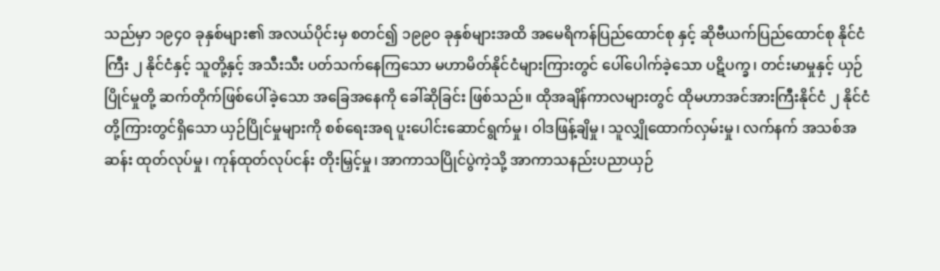သည်မှာ ၁၉၄၀ ခုနှစ်များ၏ အလယ်ပိုင်းမှ စတင်၍ ၁၉၉၀ ခုနှစ်များအထိ အမေရိကန်ပြည်ထောင်စု နှင့် ဆိုဗီယက်ပြည်ထောင်စု နိုင်ငံကြီး ၂ နိုင်ငံနှင့် သူတို့နှင့် အသီးသီး ပတ်သက်နေကြသော မဟာမိတ်နိုင်ငံများကြားတွင် ပေါ်ပေါက်ခဲ့သော ပဋိပက္ခ၊ တင်းမာမှုနှင့် ယှဉ်ပြိုင်မှုတို့ ဆက်တိုက်ဖြစ်ပေါ်ခဲ့သော အခြေအနေကို ခေါ်ဆိုခြင်း ဖြစ်သည်။ ထိုအချိန်ကာလများတွင် ထိုမဟာအင်အားကြီးနိုင်ငံ ၂ နိုင်ငံတို့ကြားတွင်ရှိသော ယှဉ်ပြိုင်မှုများကို စစ်ရေးအရ ပူးပေါင်းဆောင်ရွက်မှု၊ ဝါဒဖြန့်ချိမှု၊ သူလျှိုထောက်လှမ်းမှု၊ လက်နက် အသစ်အဆန်း ထုတ်လုပ်မှု၊ ကုန်ထုတ်လုပ်ငန်း တိုးမြှင့်မှု၊ အာကာသပြိုင်ပွဲကဲ့သို့ အာကာသနည်းပညာယှဉ်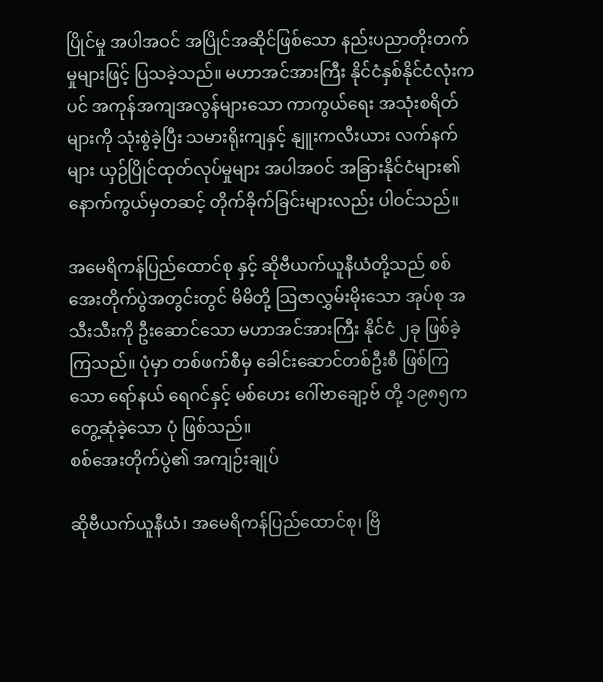ပြိုင်မှု အပါအဝင် အပြိုင်အဆိုင်ဖြစ်သော နည်းပညာတိုးတက်မှုများဖြင့် ပြသခဲ့သည်။ မဟာအင်အားကြီး နိုင်ငံနှစ်နိုင်ငံလုံးကပင် အကုန်အကျအလွန်များသော ကာကွယ်ရေး အသုံးစရိတ်များကို သုံးစွဲခဲ့ပြီး သမားရိုးကျနှင့် နျူးကလီးယား လက်နက်များ ယှဉ်ပြိုင်ထုတ်လုပ်မှုများ အပါအဝင် အခြားနိုင်ငံများ၏ နောက်ကွယ်မှတဆင့် တိုက်ခိုက်ခြင်းများလည်း ပါဝင်သည်။

အမေရိကန်ပြည်ထောင်စု နှင့် ဆိုဗီယက်ယူနီယံတို့သည် စစ်အေးတိုက်ပွဲအတွင်းတွင် မိမိတို့ ဩဇာလွှမ်းမိုးသော အုပ်စု အသီးသီးကို ဦးဆောင်သော မဟာအင်အားကြီး နိုင်ငံ ၂ခု ဖြစ်ခဲ့ကြသည်။ ပုံမှာ တစ်ဖက်စီမှ ခေါင်းဆောင်တစ်ဦးစီ ဖြစ်ကြသော ရော်နယ် ရေဂင်နှင့် မစ်ဟေး ဂေါ်ဗာချော့ဗ် တို့ ၁၉၈၅က တွေ့ဆုံခဲ့သော ပုံ ဖြစ်သည်။
စစ်အေးတိုက်ပွဲ၏ အကျဉ်းချုပ်

ဆိုဗီယက်ယူနီယံ၊ အမေရိကန်ပြည်ထောင်စု၊ ဗြိ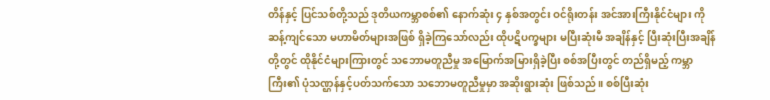တိန်နှင့် ပြင်သစ်တို့သည် ဒုတိယကမ္ဘာစစ်၏ နောက်ဆုံး ၄ နှစ်အတွင်း ဝင်ရိုးတန်း အင်အားကြီးနိုင်ငံများ ကို ဆန့်ကျင်သော မဟာမိတ်များအဖြစ် ရှိခဲ့ကြသော်လည်း ထိုပဋိပက္ခများ မပြီးဆုံးမီ အချိန်နှင့် ပြီးဆုံးပြီးအချိန်တို့တွင် ထိုနိုင်ငံများကြားတွင် သဘောမတူညီမှု အမြောက်အမြားရှိခဲ့ပြီး စစ်အပြီးတွင် တည်ရှိမည့် ကမ္ဘာကြီး၏ ပုံသဏ္ဌန်နှင့်ပတ်သက်သော သဘောမတူညီမှုမှာ အဆိုးရွားဆုံး ဖြစ်သည်။ စစ်ပြီးဆုံး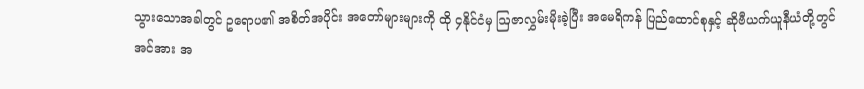သွားသောအခါတွင် ဥရောပ၏ အစိတ်အပိုင်း အတော်များများကို ထို ၄နိုင်ငံမှ ဩဇာလွှမ်းမိုးခဲ့ပြီး အမေရိကန် ပြည်ထောင်စုနှင့် ဆိုဗီယက်ယူနီယံတို့တွင် အင်အား အ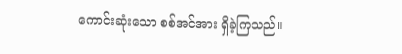ကောင်းဆုံးသော စစ်အင်အား ရှိခဲ့ကြသည်။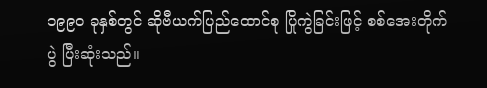၁၉၉၀ ခုနှစ်တွင် ဆိုဗီယက်ပြည်ထောင်စု ပြိုကွဲခြင်းဖြင့် စစ်အေးတိုက်ပွဲ ပြီးဆုံးသည်။